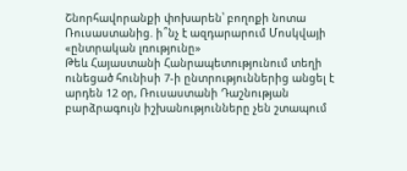Շնորհավորանքի փոխարեն՝ բողոքի նոտա Ռուսաստանից. ի՞նչ է ազդարարում Մոսկվայի «ընտրական լռությունը»
Թեև Հայաստանի Հանրապետությունում տեղի ունեցած հունիսի 7-ի ընտրություններից անցել է արդեն 12 օր, Ռուսաստանի Դաշնության բարձրագույն իշխանությունները չեն շտապում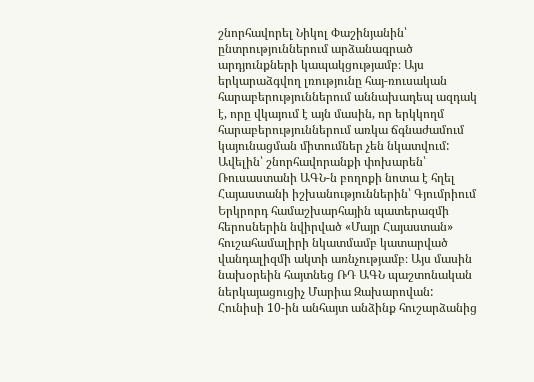շնորհավորել Նիկոլ Փաշինյանին՝ ընտրություններում արձանագրած արդյունքների կապակցությամբ։ Այս երկարաձգվող լռությունը հայ-ռուսական հարաբերություններում աննախադեպ ազդակ է, որը վկայում է այն մասին, որ երկկողմ հարաբերություններում առկա ճգնաժամում կայունացման միտումներ չեն նկատվում:
Ավելին՝ շնորհավորանքի փոխարեն՝ Ռուսաստանի ԱԳՆ-ն բողոքի նոտա է հղել Հայաստանի իշխանություններին՝ Գյումրիում Երկրորդ համաշխարհային պատերազմի հերոսներին նվիրված «Մայր Հայաստան» հուշահամալիրի նկատմամբ կատարված վանդալիզմի ակտի առնչությամբ։ Այս մասին նախօրեին հայտնեց ՌԴ ԱԳՆ պաշտոնական ներկայացուցիչ Մարիա Զախարովան:
Հունիսի 10-ին անհայտ անձինք հուշարձանից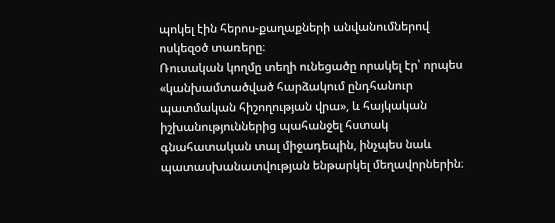պոկել էին հերոս-քաղաքների անվանումներով ոսկեզօծ տառերը։
Ռուսական կողմը տեղի ունեցածը որակել էր՝ որպես «կանխամտածված հարձակում ընդհանուր պատմական հիշողության վրա», և հայկական իշխանություններից պահանջել հստակ գնահատական տալ միջադեպին, ինչպես նաև պատասխանատվության ենթարկել մեղավորներին։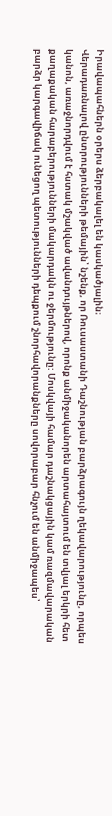Իրավապահներն օրերս ձերբակալել են կասկածյալին։
Վերադառնալով ընտրությունների թեմային՝ նշենք, որ Ռուսաստանի Դաշնության բարձրագույն ղեկավարությունը, որպես կանոն, առաջնորդվում է հստակ մշակված ավանդույթներով, որոնք անմիջականորեն արտահայտում են տվյալ երկրի հետ քաղաքական հարաբերությունների մակարդակն ու ջերմությունը: Մոսկվայի համար դաշնակցային կամ ռազմավարական բարձր կարգավիճակ ունեցող պետությունների դեպքում շնորհավորանքները սովորաբար հնչում են անմիջապես՝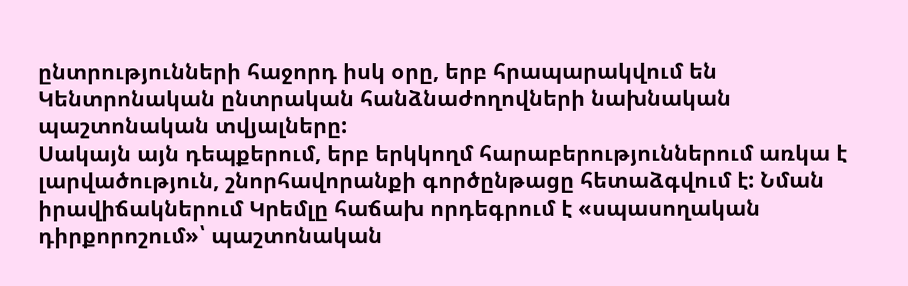ընտրությունների հաջորդ իսկ օրը, երբ հրապարակվում են Կենտրոնական ընտրական հանձնաժողովների նախնական պաշտոնական տվյալները:
Սակայն այն դեպքերում, երբ երկկողմ հարաբերություններում առկա է լարվածություն, շնորհավորանքի գործընթացը հետաձգվում է: Նման իրավիճակներում Կրեմլը հաճախ որդեգրում է «սպասողական դիրքորոշում»՝ պաշտոնական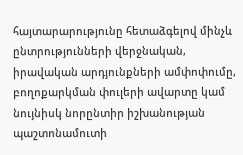հայտարարությունը հետաձգելով մինչև ընտրությունների վերջնական, իրավական արդյունքների ամփոփումը, բողոքարկման փուլերի ավարտը կամ նույնիսկ նորընտիր իշխանության պաշտոնամուտի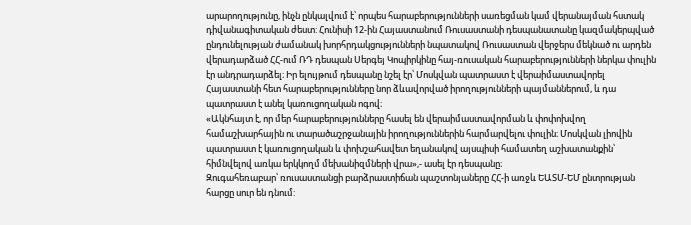արարողությունը, ինչն ընկալվում է՝ որպես հարաբերությունների սառեցման կամ վերանայման հստակ դիվանագիտական ժեստ: Հունիսի 12-ին Հայաստանում Ռուսաստանի դեսպանատանը կազմակերպված ընդունելության ժամանակ խորհրդակցությունների նպատակով Ռուսաստան վերջերս մեկնած ու արդեն վերադարձած ՀՀ-ում ՌԴ դեսպան Սերգեյ Կոպիրկինը հայ-ռուսական հարաբերությունների ներկա փուլին էր անդրադարձել։ Իր ելույթում դեսպանը նշել էր՝ Մոսկվան պատրաստ է վերաիմաստավորել Հայաստանի հետ հարաբերությունները նոր ձևավորված իրողությունների պայմաններում, և դա պատրաստ է անել կառուցողական ոգով։
«Ակնհայտ է, որ մեր հարաբերությունները հասել են վերաիմաստավորման և փոփոխվող համաշխարհային ու տարածաշրջանային իրողություններին հարմարվելու փուլին։ Մոսկվան լիովին պատրաստ է կառուցողական և փոխշահավետ եղանակով այսպիսի համատեղ աշխատանքին՝ հիմնվելով առկա երկկողմ մեխանիզմների վրա»,- ասել էր դեսպանը։
Զուգահեռաբար՝ ռուսաստանցի բարձրաստիճան պաշտոնյաները ՀՀ-ի առջև ԵԱՏՄ-ԵՄ ընտրության հարցը սուր են դնում: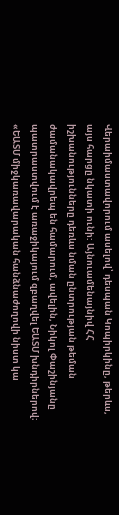Վերաիմաստավորում ասելով՝ դեսպան Կոպիրկինը, թերևս, այս հարցը նկատի ունի: Այնուամենայնիվ ՀՀ իշխանությունները դեռևս նման ընտրության թեման ժամանակավրեպ են համարում, ավելին, Նիկոլ Փաշինյանը պատրաստվում է առաջիկայում զբաղվել ԵԱՏՄ խնդիրներով։
«ԵԱՏՄ միջկառավարական հանձնաժողովի նիստ կա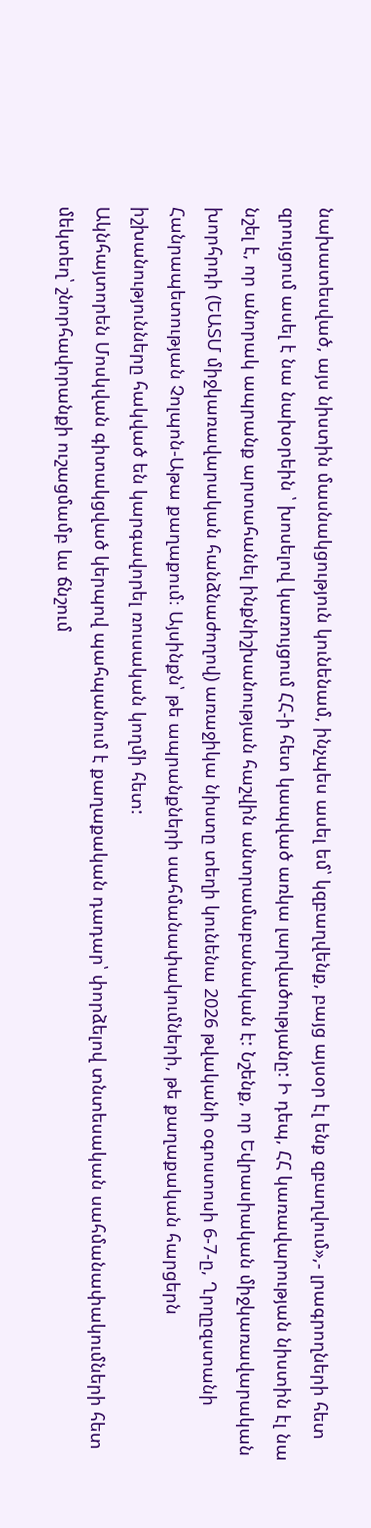նախատեսված, այս նիստին մասնակցություն կունենամ, ինչպես ասել եմ՝ կզբաղվենք, բայց այսօր էլ ենք զբաղվում»,- լրագրողների հետ զրույցում ասել է նա նախօրեին ՝ խոսելով կառույցում ՀՀ-ի հետ կապված առկա լարվածությանը: Ի դեպ, ՀՀ կառավարության նիստին էլ նա նշել է, որ անորակ ապրանք արտահանել ինքնիշխանության հաշվին անտրամաբանական է: Նշենք, որ Եվրասիական միջկառավարական խորհրդի (ԵԱՏՄ միջկառավարական հանձնաժողով) առաջիկա նիստը տեղի կունենա 2026 թվականի օգոստոսի 6-7-ը, Ղրղըզստանի Հանրապետության Չոլպոն-Աթա քաղաքում։ Այսինքն՝ թե ապրանքների սահմանափակումների, թե քաղաքական հարցերն իշխանությունները հակված են կարգավորել ռուսական կողմի հետ:
Ակնհայտորեն Մոսկվան գիտակցված կերպով պահպանում է քաղաքական դադար՝ փորձելով տնտեսական սահմանափակումների հետ մեկտեղ՝ շնորհավորանքի ուշացմամբ ևս ճնշում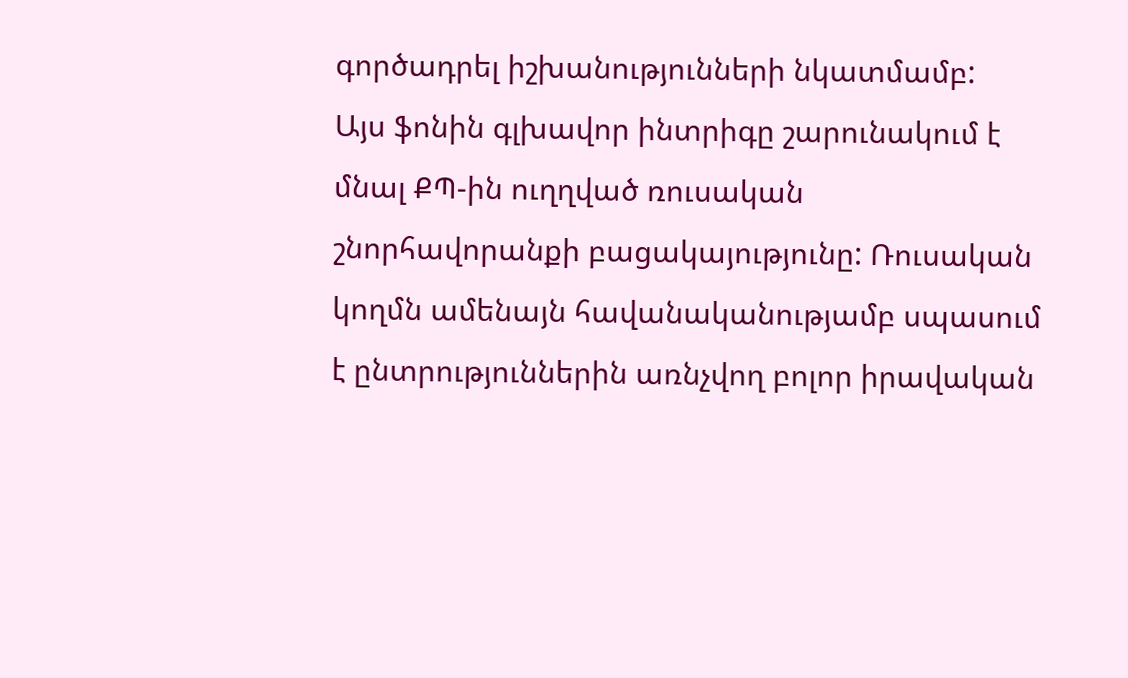գործադրել իշխանությունների նկատմամբ:
Այս ֆոնին գլխավոր ինտրիգը շարունակում է մնալ ՔՊ-ին ուղղված ռուսական շնորհավորանքի բացակայությունը: Ռուսական կողմն ամենայն հավանականությամբ սպասում է ընտրություններին առնչվող բոլոր իրավական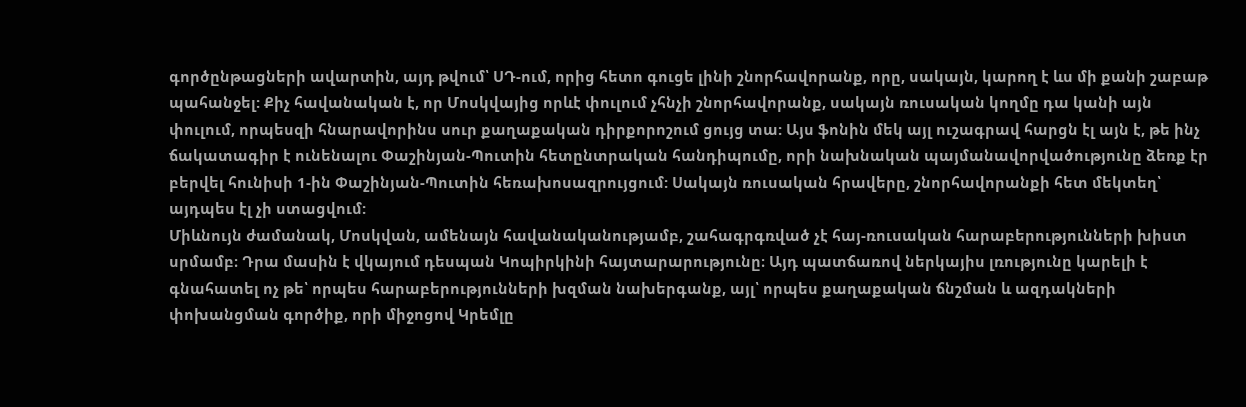գործընթացների ավարտին, այդ թվում՝ ՍԴ-ում, որից հետո գուցե լինի շնորհավորանք, որը, սակայն, կարող է ևս մի քանի շաբաթ պահանջել: Քիչ հավանական է, որ Մոսկվայից որևէ փուլում չհնչի շնորհավորանք, սակայն ռուսական կողմը դա կանի այն փուլում, որպեսզի հնարավորինս սուր քաղաքական դիրքորոշում ցույց տա: Այս ֆոնին մեկ այլ ուշագրավ հարցն էլ այն է, թե ինչ ճակատագիր է ունենալու Փաշինյան-Պուտին հետընտրական հանդիպումը, որի նախնական պայմանավորվածությունը ձեռք էր բերվել հունիսի 1-ին Փաշինյան-Պուտին հեռախոսազրույցում: Սակայն ռուսական հրավերը, շնորհավորանքի հետ մեկտեղ՝ այդպես էլ չի ստացվում:
Միևնույն ժամանակ, Մոսկվան, ամենայն հավանականությամբ, շահագրգռված չէ հայ-ռուսական հարաբերությունների խիստ սրմամբ։ Դրա մասին է վկայում դեսպան Կոպիրկինի հայտարարությունը։ Այդ պատճառով ներկայիս լռությունը կարելի է գնահատել ոչ թե՝ որպես հարաբերությունների խզման նախերգանք, այլ՝ որպես քաղաքական ճնշման և ազդակների փոխանցման գործիք, որի միջոցով Կրեմլը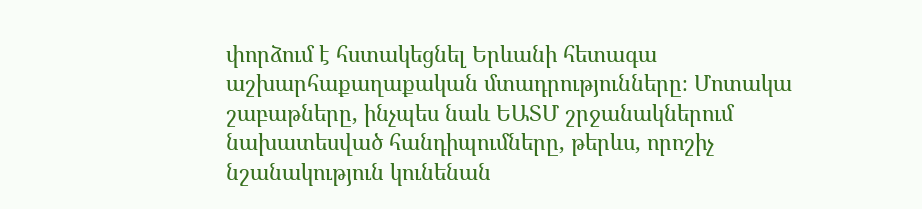փորձում է հստակեցնել Երևանի հետագա աշխարհաքաղաքական մտադրությունները։ Մոտակա շաբաթները, ինչպես նաև ԵԱՏՄ շրջանակներում նախատեսված հանդիպումները, թերևս, որոշիչ նշանակություն կունենան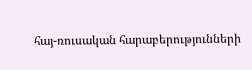հայ-ռուսական հարաբերությունների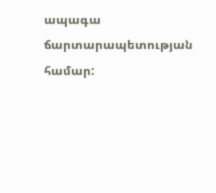ապագա ճարտարապետության համար: